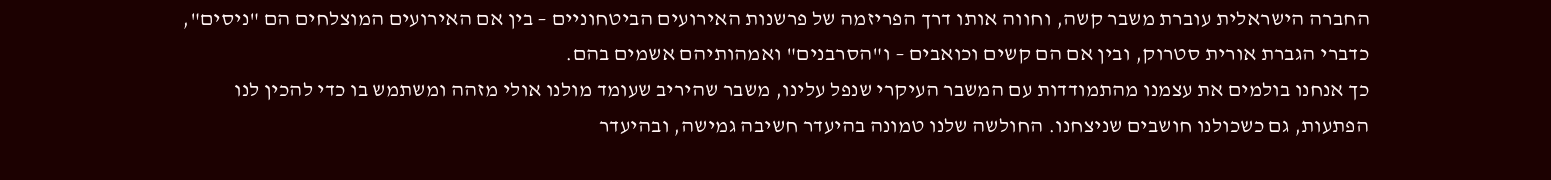החברה הישראלית עוברת משבר קשה, וחווה אותו דרך הפריזמה של פרשנות האירועים הביטחוניים – בין אם האירועים המוצלחים הם "ניסים", כדברי הגברת אורית סטרוק, ובין אם הם קשים וכואבים – ו"הסרבנים" ואמהותיהם אשמים בהם.
כך אנחנו בולמים את עצמנו מהתמודדות עם המשבר העיקרי שנפל עלינו, משבר שהיריב שעומד מולנו אולי מזהה ומשתמש בו כדי להכין לנו הפתעות, גם כשכולנו חושבים שניצחנו. החולשה שלנו טמונה בהיעדר חשיבה גמישה, ובהיעדר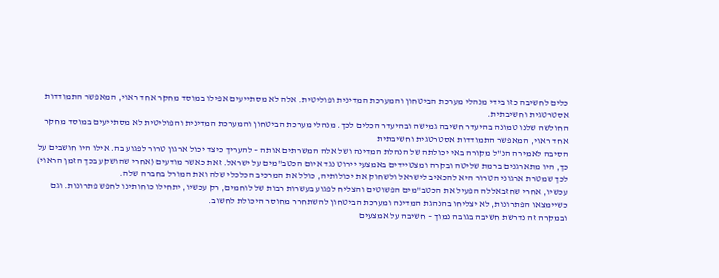כלים לחשיבה כזו בידי מנהלי מערכת הביטחון והמערכת המדינית ופוליטית. אלה לא מסתייעים אפילו במוסד מחקר אחד ראוי, המאפשר התמודדות אסטרטגית וחשיבתית.
החולשה שלנו טמונה בהיעדר חשיבה גמישה ובהיעדר הכלים לכך. מנהלי מערכת הביטחון והמערכת המדינית והפוליטית לא מסתייעים במוסד מחקר אחד ראוי, המאפשר התמודדות אסטרטגית וחשיבתית
הסיבה לאמירה הנ"ל מקורה באי יכולתה של הנהלת המדינה ושל אלה המשרתים אותה – להעריך כיצד יכול ארגון טרור לפגוע בה. אילו היו חושבים על כך, היו מתארגנים ברמת שליטה ובקרה ומצטיידים באמצעי יירוט נגד איום הכטב"מים על ישראל. זאת כאשר מודעים (אחרי שהושקע בכך הזמן הראוי) לכך שמטרת ארגוני הטרור היא להכאיב לישראל ולשחוק את יכולותיה, כולל את המרכיב הכלכלי שלה ואת המורל בחברה שלה.
עכשיו, אחרי שחזבאללה הפעיל את הכטב"מים הפשוטים והצליח לפגוע בעשרות רבות של לוחמים, רק עכשיו, יתחילו כוחותינו לחפש פתרונות. וגם כשיימצאו הפתרונות, לא יצליחו בהנהגת המדינה ומערכת הביטחון להשתחרר מחוסר היכולת לחשוב.
ובמקרה זה נדרשת חשיבה בגובה נמוך – חשיבה על אמצעים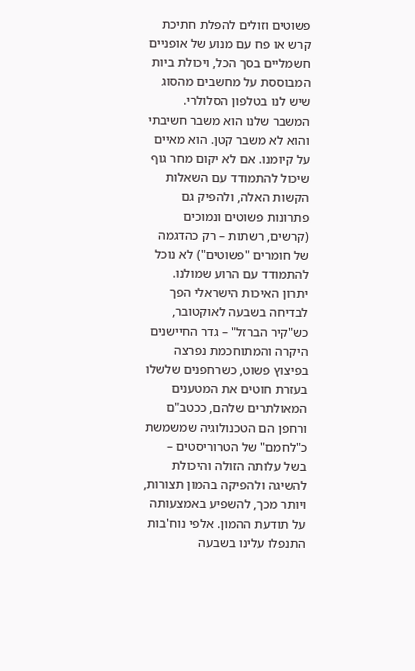פשוטים וזולים להפלת חתיכת קרש או פח עם מנוע של אופניים חשמליים בסך הכל, ויכולת ביות המבוססת על מחשבים מהסוג שיש לנו בטלפון הסלולרי.
המשבר שלנו הוא משבר חשיבתי והוא לא משבר קטן. הוא מאיים על קיומנו. אם לא יקום מחר גוף שיכול להתמודד עם השאלות הקשות האלה, ולהפיק גם פתרונות פשוטים ונמוכים (קרשים, רשתות – רק כהדגמה של חומרים "פשוטים") לא נוכל להתמודד עם הרוע שמולנו.
יתרון האיכות הישראלי הפך לבדיחה בשבעה לאוקטובר, כש"קיר הברזל" – גדר החיישנים היקרה והמתוחכמת נפרצה בפיצוץ פשוט, כשרחפנים שלשלו בעזרת חוטים את המטענים המאולתרים שלהם, ככטב"ם ורחפן הם הטכנולוגיה שמשמשת כ"לחמם" של הטרוריסטים – בשל עלותה הזולה והיכולת להשיגה ולהפיקה בהמון תצורות, ויותר מכך, להשפיע באמצעותה על תודעת ההמון. אלפי נוח'בות התנפלו עלינו בשבעה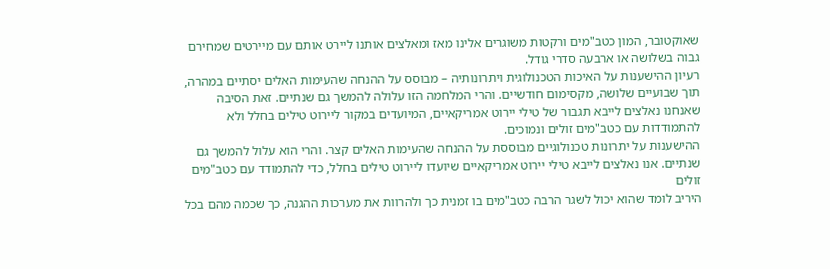שאוקטובר, המון כטב"מים ורקטות משוגרים אלינו מאז ומאלצים אותנו ליירט אותם עם מיירטים שמחירם גבוה בשלושה או ארבעה סדרי גודל.
רעיון ההישענות על האיכות הטכנולוגית ויתרונותיה – מבוסס על ההנחה שהעימות האלים יסתיים במהרה, תוך שבועיים שלושה, מקסימום חודשיים. והרי המלחמה הזו עלולה להמשך גם שנתיים. זאת הסיבה שאנחנו נאלצים לייבא תגבור של טילי יירוט אמריקאיים, המיועדים במקור ליירוט טילים בחלל ולא להתמודדות עם כטב"מים זולים ונמוכים.
ההישענות על יתרונות טכנולוגיים מבוססת על ההנחה שהעימות האלים קצר. והרי הוא עלול להמשך גם שנתיים. אנו נאלצים לייבא טילי יירוט אמריקאיים שיועדו ליירוט טילים בחלל, כדי להתמודד עם כטב"מים זולים
היריב לומד שהוא יכול לשגר הרבה כטב"מים בו זמנית כך ולהרוות את מערכות ההגנה, כך שכמה מהם בכל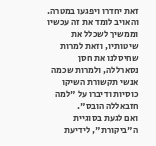זאת יחדרו ויפגעו במטרה. והאויב לומד את זה עכשיו וממשיך לשכלל את שיטותיו, וזאת למרות שחיסלנו את חסן נסארללה, ולמרות שכמה אנשי תקשורת השיקו כוסיות ודיברו על "למה חזבאללה הובס".
ואם לגעת בסוגיית ה"ביקורת", לידיעת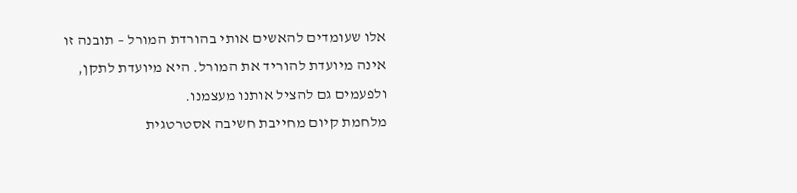אלו שעומדים להאשים אותי בהורדת המורל – תובנה זו אינה מיועדת להוריד את המורל. היא מיועדת לתקן, ולפעמים גם להציל אותנו מעצמנו.
מלחמת קיום מחייבת חשיבה אסטרטגית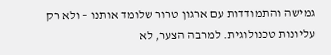גמישה והתמודדות עם ארגון טרור שלומד אותנו – ולא רק עליונות טכנולוגית. למרבה הצער, לא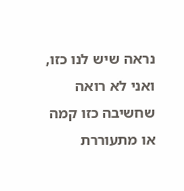נראה שיש לנו כזו, ואני לא רואה שחשיבה כזו קמה או מתעוררת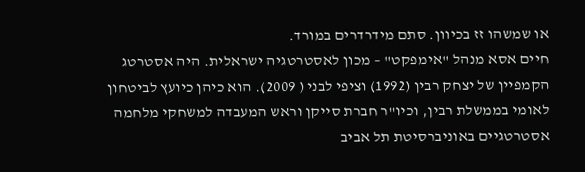או שמשהו זז בכיוון. סתם מידרדרים במורד.
חיים אסא מנהל "אימפקט" – מכון לאסטרטגיה ישראלית. היה אסטרטג הקמפיין של יצחק רבין (1992) וציפי לבני ( 2009). הוא כיהן כיועץ לביטחון לאומי בממשלת רבין, וכיו"ר חברת סייקן וראש המעבדה למשחקי מלחמה אסטרטגיים באוניברסיטת תל אביב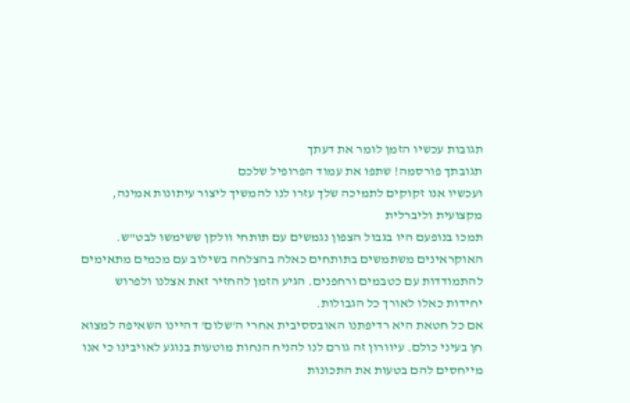תגובות עכשיו הזמן לומר את דעתך
תגובתך פורסמה! שתפו את עמוד הפרופיל שלכם
ועכשיו אנו זקוקים לתמיכה שלך עזרו לנו להמשיך ליצור עיתונות אמינה, מקצועית וליברלית
תמכו בנופעם היו בגבול הצפון נגמשים עם תותחי וולקן ששימשו לבט"ש. האוקראינים משתמשים בתותחים כאלה בהצלחה בשילוב עם מכמים מתאימים להתמודדות עם כטבמים ורחפנים. הגיע הזמן להחזיר זאת אצלנו ולפרוש יחידות כאלו לאורך כל הגבולות.
אם כל חטאת היא רדיפתנו האובססיבית אחרי ה'שלום' דהיינו השאיפה למצוא חן בעיני כולם. עיוורון זה גורם לנו להניח הנחות מוטעות בנוגע לאויבינו כי אנו מייחסים להם בטעות את התכונות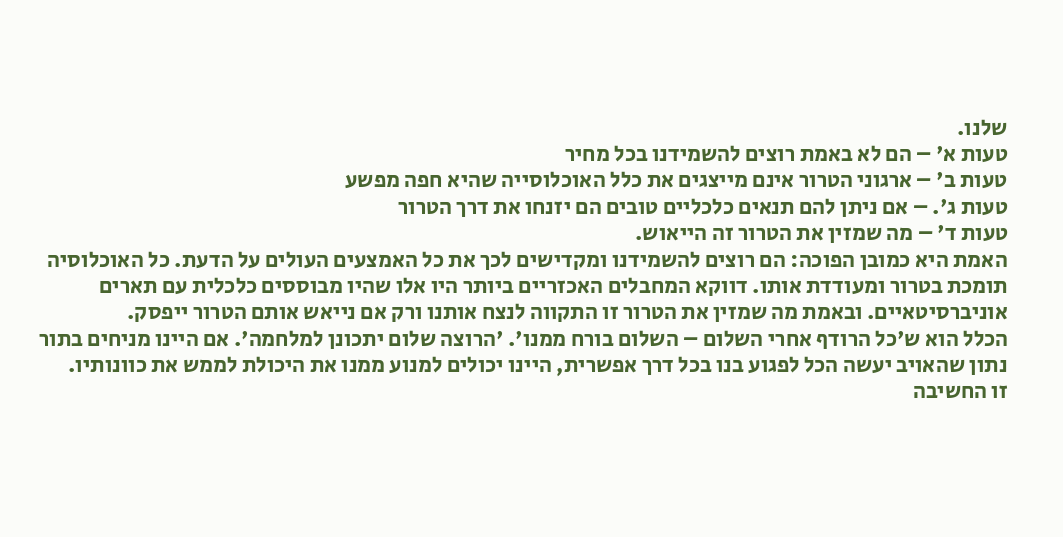שלנו.
טעות א' – הם לא באמת רוצים להשמידנו בכל מחיר
טעות ב' – ארגוני הטרור אינם מייצגים את כלל האוכלוסייה שהיא חפה מפשע
טעות ג'. – אם ניתן להם תנאים כלכליים טובים הם יזנחו את דרך הטרור
טעות ד' – מה שמזין את הטרור זה הייאוש.
האמת היא כמובן הפוכה: הם רוצים להשמידנו ומקדישים לכך את כל האמצעים העולים על הדעת. כל האוכלוסיה תומכת בטרור ומעודדת אותו. דווקא המחבלים האכזריים ביותר היו אלו שהיו מבוססים כלכלית עם תארים אוניברסיטאיים. ובאמת מה שמזין את הטרור זו התקווה לנצח אותנו ורק אם נייאש אותם הטרור ייפסק.
הכלל הוא ש'כל הרודף אחרי השלום – השלום בורח ממנו'. 'הרוצה שלום יתכונן למלחמה'. אם היינו מניחים בתור נתון שהאויב יעשה הכל לפגוע בנו בכל דרך אפשרית, היינו יכולים למנוע ממנו את היכולת לממש את כוונותיו.
זו החשיבה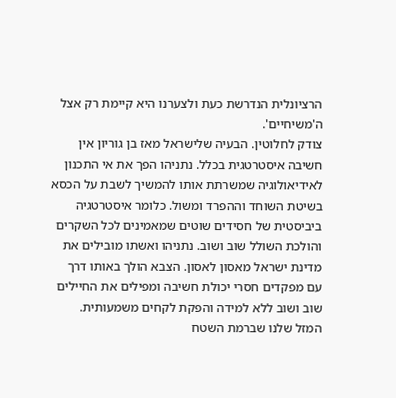הרציונלית הנדרשת כעת ולצערנו היא קיימת רק אצל ה'משיחיים'.
צודק לחלוטין. הבעיה שלישראל מאז בן גוריון אין חשיבה איסטרטגית בכלל. נתניהו הפך את אי התכנון לאידיאולוגיה שמשרתת אותו להמשיך לשבת על הכסא בשיטת השוחד וההפרד ומשול. כלומר איסטרטגיה ביביסטית של חסידים שוטים שמאמינים לכל השקרים והולכת השולל שוב ושוב. נתניהו ואשתו מובילים את מדינת ישראל מאסון לאסון. הצבא הולך באותו דרך עם מפקדים חסרי יכולת חשיבה ומפילים את החיילים שוב ושוב ללא למידה והפקת לקחים משמעותית. המזל שלנו שברמת השטח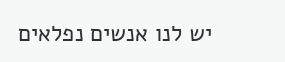יש לנו אנשים נפלאים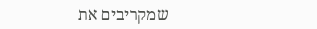שמקריבים את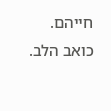חייהם. כואב הלב.